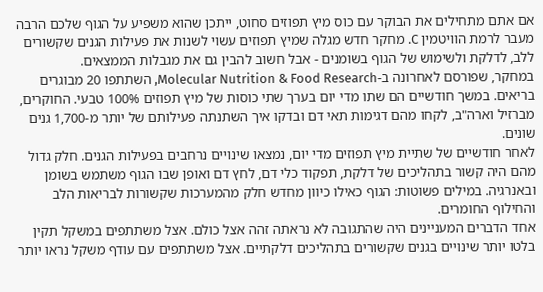אם אתם מתחילים את הבוקר עם כוס מיץ תפוזים סחוט, ייתכן שהוא משפיע על הגוף שלכם הרבה מעבר לרמת הוויטמין C. מחקר חדש מגלה שמיץ תפוזים עשוי לשנות את פעילות הגנים שקשורים ללב, לדלקת ולשימוש של הגוף בשומנים - אבל חשוב להבין גם את מגבלות הממצאים.
במחקר, שפורסם לאחרונה ב-Molecular Nutrition & Food Research, השתתפו 20 מבוגרים בריאים. במשך חודשיים הם שתו מדי יום בערך שתי כוסות של מיץ תפוזים 100% טבעי. החוקרים, מברזיל וארה"ב, לקחו מהם דגימות תאי דם ובדקו איך השתנתה פעילותם של יותר מ-1,700 גנים שונים.
לאחר חודשיים של שתיית מיץ תפוזים מדי יום, נמצאו שינויים נרחבים בפעילות הגנים. חלק גדול מהם היה קשור בתהליכים של דלקת, תפקוד כלי דם, לחץ דם ואופן שבו הגוף משתמש בשומן ובאנרגיה. במילים פשוטות: הגוף כאילו כיוון מחדש חלק מהמערכות שקשורות לבריאות הלב והחילוף החומרים.
אחד הדברים המעניינים היה שהתגובה לא נראתה זהה אצל כולם. אצל משתתפים במשקל תקין בלטו יותר שינויים בגנים שקשורים בתהליכים דלקתיים. אצל משתתפים עם עודף משקל נראו יותר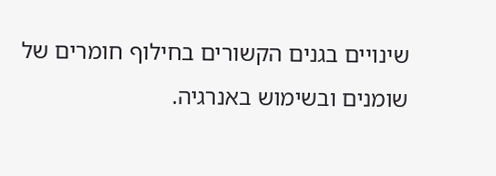שינויים בגנים הקשורים בחילוף חומרים של שומנים ובשימוש באנרגיה.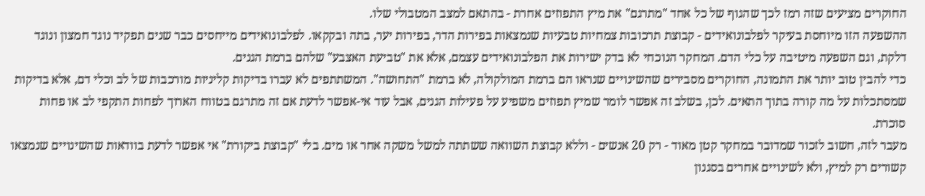החוקרים מציעים שזה רמז לכך שהגוף של כל אחד "מתרגם" את מיץ התפוזים אחרת - בהתאם למצב המטבולי שלו.
ההשפעה הזו מיוחסת בעיקר לפלבונואידים - קבוצת תרכובות צמחיות טבעיות שנמצאות בפירות הדר, בפירות יער, בתה ובקקאו. לפלבונואידים מייחסים כבר שנים תפקיד נוגד חמצון ונוגד דלקת, וגם השפעה מיטיבה על כלי הדם. המחקר הנוכחי לא בדק ישירות את הפלבונואידים עצמם, אלא את "טביעת האצבע" שלהם ברמת הגנים.
כדי להבין טוב יותר את התמונה, החוקרים מסבירים שהשינויים שנראו הם ברמת המולקולה, לא ברמת "התחושה". המשתתפים לא עברו בדיקות קליניות מורכבות של לב וכלי דם, אלא בדיקות שמסתכלות על מה קורה בתוך התאים. לכן, בשלב זה אפשר לומר שמיץ תפוזים משפיע על פעילות הגנים, אבל עוד אי-אפשר לדעת אם זה מתרגם בטווח הארוך לפחות התקפי לב או פחות סוכרת.
מעבר לזה, חשוב לזכור שמדובר במחקר קטן מאוד - רק 20 אנשים - וללא קבוצת השוואה ששתתה למשל משקה אחר או מים. בלי "קבוצת ביקורת" אי אפשר לדעת בוודאות שהשינויים שנמצאו קשורים רק למיץ, ולא לשינויים אחרים בסגנון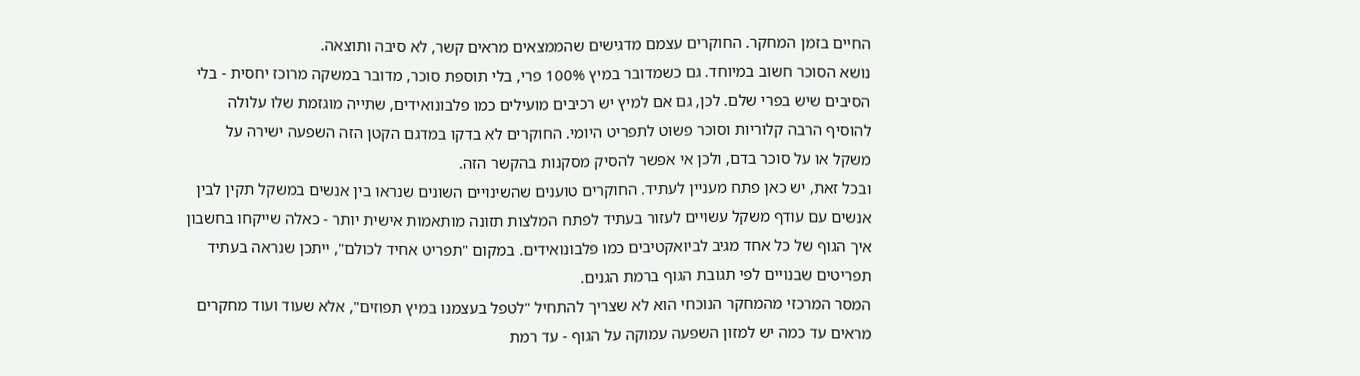החיים בזמן המחקר. החוקרים עצמם מדגישים שהממצאים מראים קשר, לא סיבה ותוצאה.
נושא הסוכר חשוב במיוחד. גם כשמדובר במיץ 100% פרי, בלי תוספת סוכר, מדובר במשקה מרוכז יחסית - בלי הסיבים שיש בפרי שלם. לכן, גם אם למיץ יש רכיבים מועילים כמו פלבונואידים, שתייה מוגזמת שלו עלולה להוסיף הרבה קלוריות וסוכר פשוט לתפריט היומי. החוקרים לא בדקו במדגם הקטן הזה השפעה ישירה על משקל או על סוכר בדם, ולכן אי אפשר להסיק מסקנות בהקשר הזה.
ובכל זאת, יש כאן פתח מעניין לעתיד. החוקרים טוענים שהשינויים השונים שנראו בין אנשים במשקל תקין לבין אנשים עם עודף משקל עשויים לעזור בעתיד לפתח המלצות תזונה מותאמות אישית יותר - כאלה שייקחו בחשבון איך הגוף של כל אחד מגיב לביואקטיבים כמו פלבונואידים. במקום "תפריט אחיד לכולם", ייתכן שנראה בעתיד תפריטים שבנויים לפי תגובת הגוף ברמת הגנים.
המסר המרכזי מהמחקר הנוכחי הוא לא שצריך להתחיל "לטפל בעצמנו במיץ תפוזים", אלא שעוד ועוד מחקרים מראים עד כמה יש למזון השפעה עמוקה על הגוף - עד רמת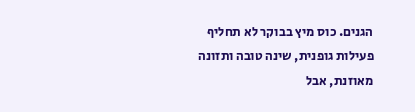הגנים. כוס מיץ בבוקר לא תחליף פעילות גופנית, שינה טובה ותזונה מאוזנת, אבל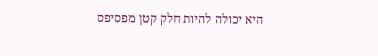היא יכולה להיות חלק קטן מפסיפס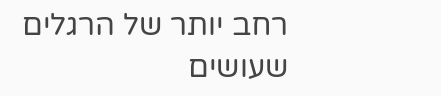רחב יותר של הרגלים שעושים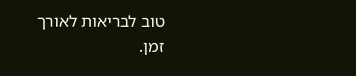טוב לבריאות לאורך זמן.